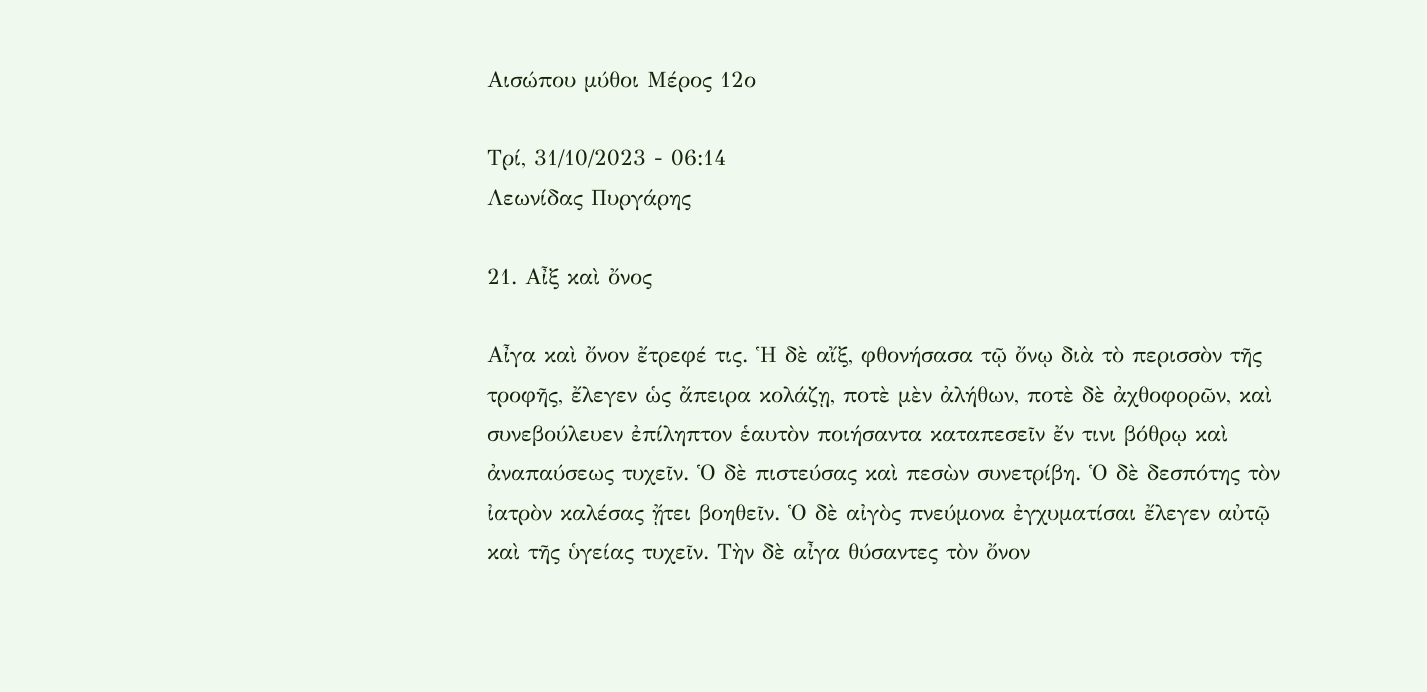Αισώπου μύθοι Μέρος 12ο

Τρί, 31/10/2023 - 06:14
Λεωνίδας Πυργάρης

21. Αἶξ καὶ ὄνος

Αἶγα καὶ ὄνον ἔτρεφέ τις. Ἡ δὲ αἴξ, φθονήσασα τῷ ὄνῳ διὰ τὸ περισσὸν τῆς τροφῆς, ἔλεγεν ὡς ἄπειρα κολάζῃ, ποτὲ μὲν ἀλήθων, ποτὲ δὲ ἀχθοφορῶν, καὶ συνεβούλευεν ἐπίληπτον ἑαυτὸν ποιήσαντα καταπεσεῖν ἔν τινι βόθρῳ καὶ ἀναπαύσεως τυχεῖν. Ὁ δὲ πιστεύσας καὶ πεσὼν συνετρίβη. Ὁ δὲ δεσπότης τὸν ἰατρὸν καλέσας ᾔτει βοηθεῖν. Ὁ δὲ αἰγὸς πνεύμονα ἐγχυματίσαι ἔλεγεν αὐτῷ καὶ τῆς ὑγείας τυχεῖν. Τὴν δὲ αἶγα θύσαντες τὸν ὄνον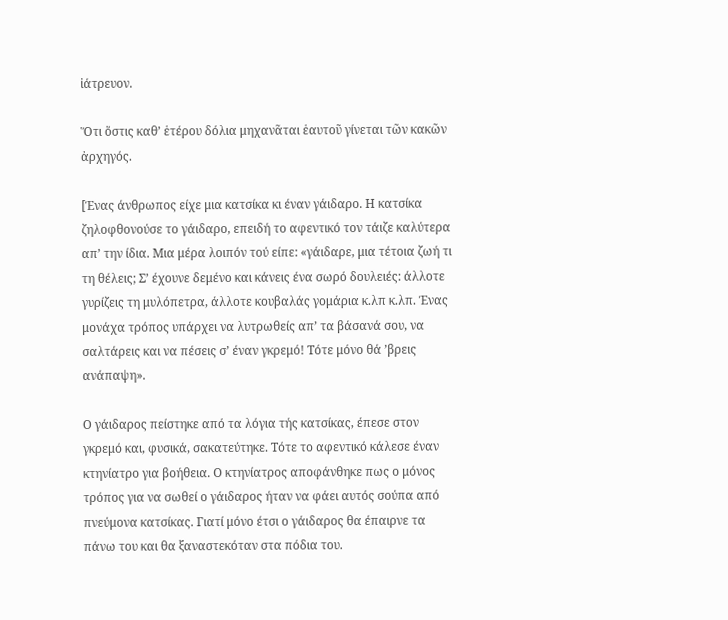ἰάτρευον.

Ὅτι ὅστις καθ’ ἑτέρου δόλια μηχανᾶται ἑαυτοῦ γίνεται τῶν κακῶν ἀρχηγός.

[Ένας άνθρωπος είχε μια κατσίκα κι έναν γάιδαρο. Η κατσίκα ζηλοφθονούσε το γάιδαρο, επειδή το αφεντικό τον τάιζε καλύτερα απ’ την ίδια. Μια μέρα λοιπόν τού είπε: «γάιδαρε, μια τέτοια ζωή τι τη θέλεις; Σ’ έχουνε δεμένο και κάνεις ένα σωρό δουλειές: άλλοτε γυρίζεις τη μυλόπετρα, άλλοτε κουβαλάς γομάρια κ.λπ κ.λπ. Ένας μονάχα τρόπος υπάρχει να λυτρωθείς απ’ τα βάσανά σου, να σαλτάρεις και να πέσεις σ’ έναν γκρεμό! Τότε μόνο θά ’βρεις ανάπαψη».

Ο γάιδαρος πείστηκε από τα λόγια τής κατσίκας, έπεσε στον γκρεμό και, φυσικά, σακατεύτηκε. Τότε το αφεντικό κάλεσε έναν κτηνίατρο για βοήθεια. Ο κτηνίατρος αποφάνθηκε πως ο μόνος τρόπος για να σωθεί ο γάιδαρος ήταν να φάει αυτός σούπα από πνεύμονα κατσίκας. Γιατί μόνο έτσι ο γάιδαρος θα έπαιρνε τα πάνω του και θα ξαναστεκόταν στα πόδια του.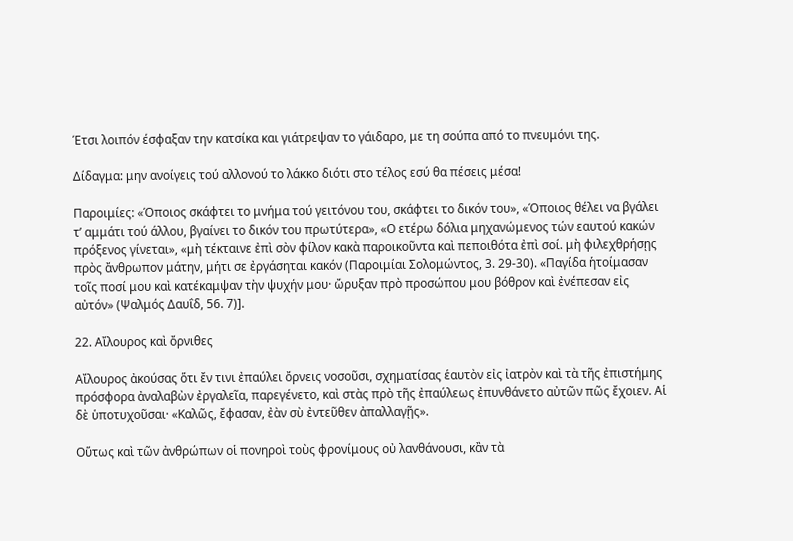Έτσι λοιπόν έσφαξαν την κατσίκα και γιάτρεψαν το γάιδαρο, με τη σούπα από το πνευμόνι της.

Δίδαγμα: μην ανοίγεις τού αλλονού το λάκκο διότι στο τέλος εσύ θα πέσεις μέσα!

Παροιμίες: «Όποιος σκάφτει το μνήμα τού γειτόνου του, σκάφτει το δικόν του», «Όποιος θέλει να βγάλει τ’ αμμάτι τού άλλου, βγαίνει το δικόν του πρωτύτερα», «Ο ετέρω δόλια μηχανώμενος τών εαυτού κακών πρόξενος γίνεται», «μὴ τέκταινε ἐπὶ σὸν φίλον κακὰ παροικοῦντα καὶ πεποιθότα ἐπὶ σοί. μὴ φιλεχθρήσῃς πρὸς ἄνθρωπον μάτην, μήτι σε ἐργάσηται κακόν (Παροιμίαι Σολομώντος, 3. 29-30). «Παγίδα ἡτοίμασαν τοῖς ποσί μου καὶ κατέκαμψαν τὴν ψυχήν μου· ὤρυξαν πρὸ προσώπου μου βόθρον καὶ ἐνέπεσαν εἰς αὐτόν» (Ψαλμός Δαυΐδ, 56. 7)].

22. Αἴλουρος καὶ ὄρνιθες

Αἴλουρος ἀκούσας ὅτι ἔν τινι ἐπαύλει ὄρνεις νοσοῦσι, σχηματίσας ἑαυτὸν εἰς ἰατρὸν καὶ τὰ τῆς ἐπιστήμης πρόσφορα ἀναλαβὼν ἐργαλεῖα, παρεγένετο, καὶ στὰς πρὸ τῆς ἐπαύλεως ἐπυνθάνετο αὐτῶν πῶς ἔχοιεν. Αἱ δὲ ὑποτυχοῦσαι· «Καλῶς, ἔφασαν, ἐὰν σὺ ἐντεῦθεν ἀπαλλαγῇς».

Οὕτως καὶ τῶν ἀνθρώπων οἱ πονηροὶ τοὺς φρονίμους οὐ λανθάνουσι, κἂν τὰ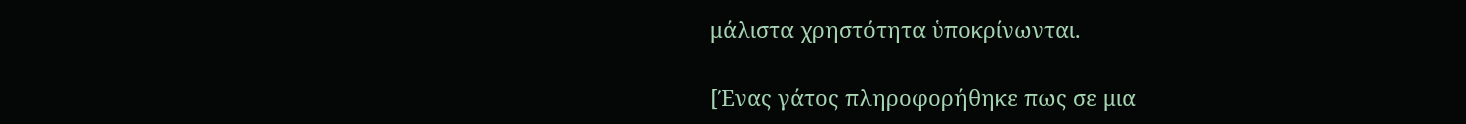μάλιστα χρηστότητα ὑποκρίνωνται.

[Ένας γάτος πληροφορήθηκε πως σε μια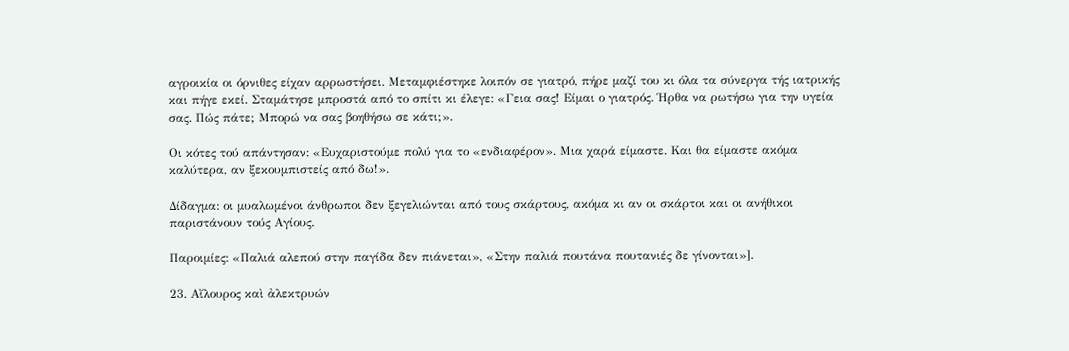αγροικία οι όρνιθες είχαν αρρωστήσει. Μεταμφιέστηκε λοιπόν σε γιατρό, πήρε μαζί του κι όλα τα σύνεργα τής ιατρικής και πήγε εκεί. Σταμάτησε μπροστά από το σπίτι κι έλεγε: «Γεια σας! Είμαι ο γιατρός. Ήρθα να ρωτήσω για την υγεία σας. Πώς πάτε; Μπορώ να σας βοηθήσω σε κάτι;».

Οι κότες τού απάντησαν: «Ευχαριστούμε πολύ για το «ενδιαφέρον». Μια χαρά είμαστε. Και θα είμαστε ακόμα καλύτερα, αν ξεκουμπιστείς από δω!».

Δίδαγμα: οι μυαλωμένοι άνθρωποι δεν ξεγελιώνται από τους σκάρτους, ακόμα κι αν οι σκάρτοι και οι ανήθικοι παριστάνουν τούς Αγίους.

Παροιμίες: «Παλιά αλεπού στην παγίδα δεν πιάνεται», «Στην παλιά πουτάνα πουτανιές δε γίνονται»].

23. Αἴλουρος καὶ ἀλεκτρυών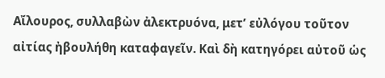Αἴλουρος, συλλαβὼν ἀλεκτρυόνα, μετ’ εὐλόγου τοῦτον αἰτίας ἠβουλήθη καταφαγεῖν. Καὶ δὴ κατηγόρει αὐτοῦ ὡς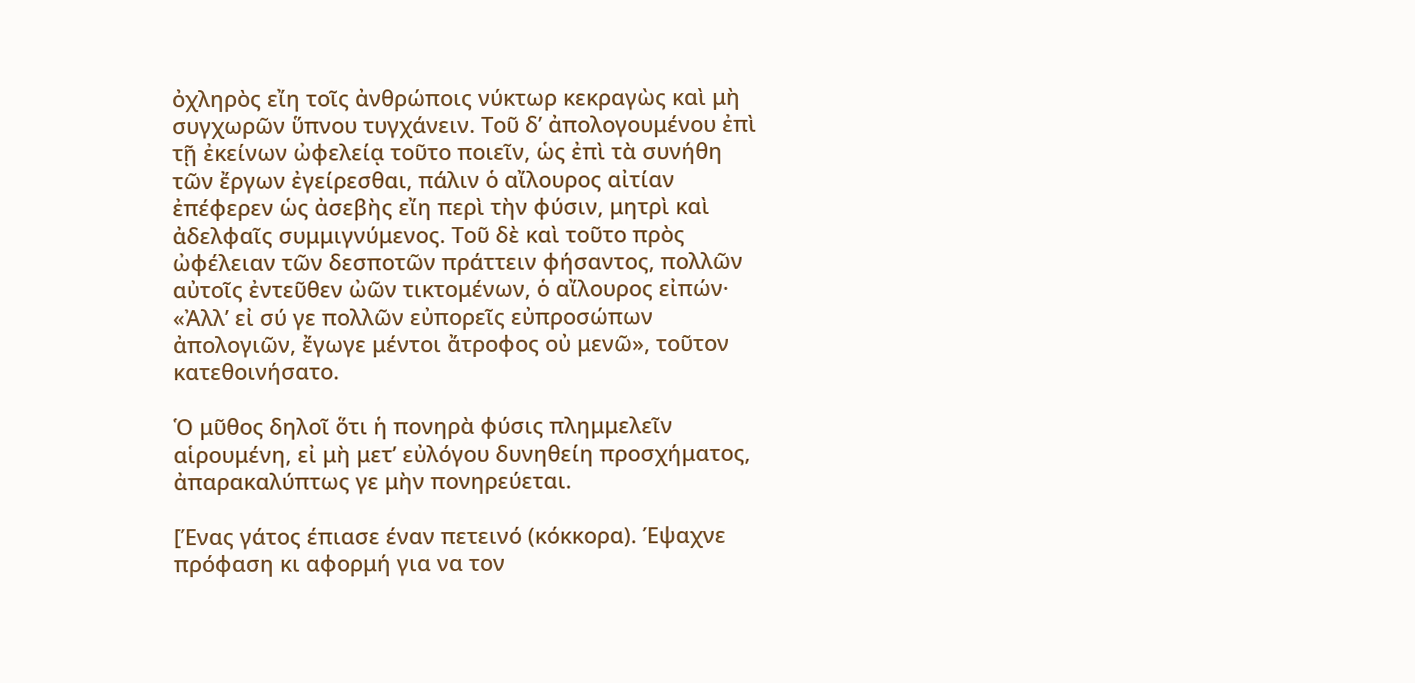ὀχληρὸς εἴη τοῖς ἀνθρώποις νύκτωρ κεκραγὼς καὶ μὴ συγχωρῶν ὕπνου τυγχάνειν. Τοῦ δ’ ἀπολογουμένου ἐπὶ τῇ ἐκείνων ὠφελείᾳ τοῦτο ποιεῖν, ὡς ἐπὶ τὰ συνήθη τῶν ἔργων ἐγείρεσθαι, πάλιν ὁ αἴλουρος αἰτίαν ἐπέφερεν ὡς ἀσεβὴς εἴη περὶ τὴν φύσιν, μητρὶ καὶ ἀδελφαῖς συμμιγνύμενος. Τοῦ δὲ καὶ τοῦτο πρὸς ὠφέλειαν τῶν δεσποτῶν πράττειν φήσαντος, πολλῶν αὐτοῖς ἐντεῦθεν ὠῶν τικτομένων, ὁ αἴλουρος εἰπών· «Ἀλλ’ εἰ σύ γε πολλῶν εὐπορεῖς εὐπροσώπων ἀπολογιῶν, ἔγωγε μέντοι ἄτροφος οὐ μενῶ», τοῦτον κατεθοινήσατο.

Ὁ μῦθος δηλοῖ ὅτι ἡ πονηρὰ φύσις πλημμελεῖν αἱρουμένη, εἰ μὴ μετ’ εὐλόγου δυνηθείη προσχήματος, ἀπαρακαλύπτως γε μὴν πονηρεύεται.

[Ένας γάτος έπιασε έναν πετεινό (κόκκορα). Έψαχνε πρόφαση κι αφορμή για να τον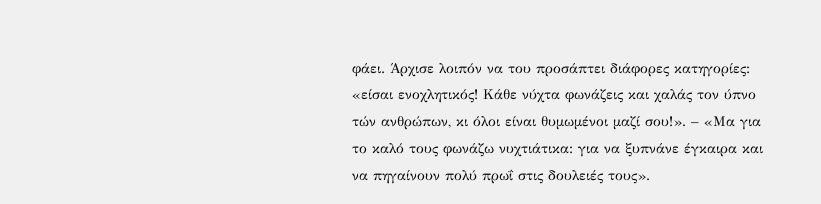φάει. Άρχισε λοιπόν να του προσάπτει διάφορες κατηγορίες: «είσαι ενοχλητικός! Κάθε νύχτα φωνάζεις και χαλάς τον ύπνο τών ανθρώπων, κι όλοι είναι θυμωμένοι μαζί σου!». – «Μα για το καλό τους φωνάζω νυχτιάτικα: για να ξυπνάνε έγκαιρα και να πηγαίνουν πολύ πρωΐ στις δουλειές τους».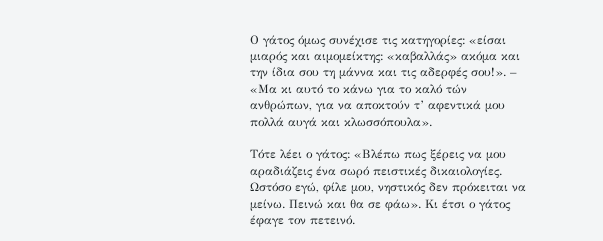Ο γάτος όμως συνέχισε τις κατηγορίες: «είσαι μιαρός και αιμομείκτης: «καβαλλάς» ακόμα και την ίδια σου τη μάννα και τις αδερφές σου!». – «Μα κι αυτό το κάνω για το καλό τών ανθρώπων, για να αποκτούν τ’ αφεντικά μου πολλά αυγά και κλωσσόπουλα».

Τότε λέει ο γάτος: «Βλέπω πως ξέρεις να μου αραδιάζεις ένα σωρό πειστικές δικαιολογίες. Ωστόσο εγώ, φίλε μου, νηστικός δεν πρόκειται να μείνω. Πεινώ και θα σε φάω». Κι έτσι ο γάτος έφαγε τον πετεινό.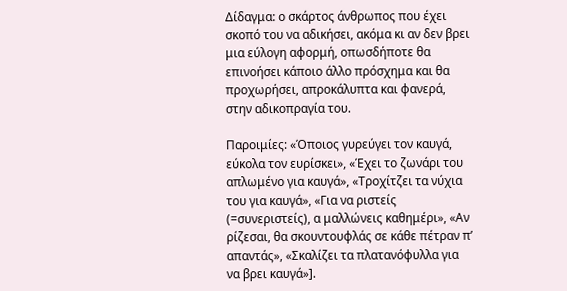Δίδαγμα: ο σκάρτος άνθρωπος που έχει σκοπό του να αδικήσει, ακόμα κι αν δεν βρει μια εύλογη αφορμή, οπωσδήποτε θα επινοήσει κάποιο άλλο πρόσχημα και θα προχωρήσει, απροκάλυπτα και φανερά, στην αδικοπραγία του.

Παροιμίες: «Όποιος γυρεύγει τον καυγά, εύκολα τον ευρίσκει», «Έχει το ζωνάρι του απλωμένο για καυγά», «Τροχίτζει τα νύχια του για καυγά», «Για να ριστείς (=συνεριστείς), α μαλλώνεις καθημέρι», «Αν ρίζεσαι, θα σκουντουφλάς σε κάθε πέτραν π’ απαντάς», «Σκαλίζει τα πλατανόφυλλα για να βρει καυγά»].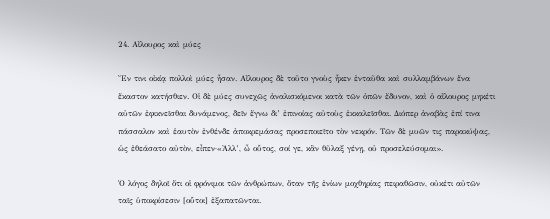24. Αἴλουρος καὶ μύες

Ἔν τινι οἰκίᾳ πολλοὶ μύες ἦσαν. Αἴλουρος δὲ τοῦτο γνοὺς ἧκεν ἐνταῦθα καὶ συλλαμβάνων ἕνα ἕκαστον κατήσθιεν. Οἱ δὲ μύες συνεχῶς ἀναλισκόμενοι κατὰ τῶν ὀπῶν ἔδυνον, καὶ ὁ αἴλουρος μηκέτι αὐτῶν ἐφικνεῖσθαι δυνάμενος, δεῖν ἔγνω δι’ ἐπινοίας αὐτοὺς ἐκκαλεῖσθαι. Διόπερ ἀναβὰς ἐπί τινα πάσσαλον καὶ ἑαυτὸν ἐνθένδε ἀποκρεμάσας προσεποιεῖτο τὸν νεκρόν. Τῶν δὲ μυῶν τις παρακύψας, ὡς ἐθεάσατο αὐτὸν, εἶπεν·«Ἀλλ’, ὦ οὗτος, σοί γε, κἂν θῦλαξ γένῃ, οὐ προσελεύσομαι».

Ὁ λόγος δηλοῖ ὅτι οἱ φρόνιμοι τῶν ἀνθρώπων, ὅταν τῆς ἐνίων μοχθηρίας πειραθῶσιν, οὐκέτι αὐτῶν ταῖς ὑποκρίσεσιν [οὗτοι] ἐξαπατῶνται.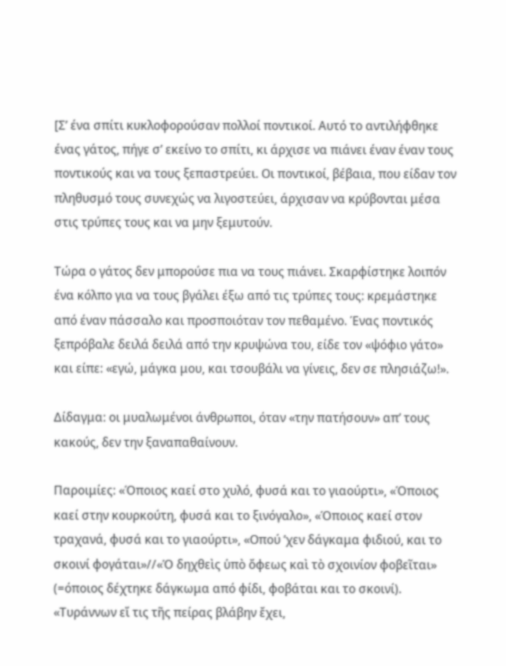[Σ’ ένα σπίτι κυκλοφορούσαν πολλοί ποντικοί. Αυτό το αντιλήφθηκε ένας γάτος, πήγε σ’ εκείνο το σπίτι, κι άρχισε να πιάνει έναν έναν τους ποντικούς και να τους ξεπαστρεύει. Οι ποντικοί, βέβαια, που είδαν τον πληθυσμό τους συνεχώς να λιγοστεύει, άρχισαν να κρύβονται μέσα στις τρύπες τους και να μην ξεμυτούν.

Τώρα ο γάτος δεν μπορούσε πια να τους πιάνει. Σκαρφίστηκε λοιπόν ένα κόλπο για να τους βγάλει έξω από τις τρύπες τους: κρεμάστηκε από έναν πάσσαλο και προσποιόταν τον πεθαμένο. Ένας ποντικός ξεπρόβαλε δειλά δειλά από την κρυψώνα του, είδε τον «ψόφιο γάτο» και είπε: «εγώ, μάγκα μου, και τσουβάλι να γίνεις, δεν σε πλησιάζω!».

Δίδαγμα: οι μυαλωμένοι άνθρωποι, όταν «την πατήσουν» απ’ τους κακούς, δεν την ξαναπαθαίνουν.

Παροιμίες: «Όποιος καεί στο χυλό, φυσά και το γιαούρτι», «Όποιος καεί στην κουρκούτη, φυσά και το ξινόγαλο», «Όποιος καεί στον τραχανά, φυσά και το γιαούρτι», «Οπού ’χεν δάγκαμα φιδιού, και το σκοινί φογάται»//«Ὁ δηχθεὶς ὑπὸ ὄφεως καὶ τὸ σχοινίον φοβεῖται» (=όποιος δέχτηκε δάγκωμα από φίδι, φοβάται και το σκοινί). «Τυράννων εἴ τις τῆς πείρας βλάβην ἔχει,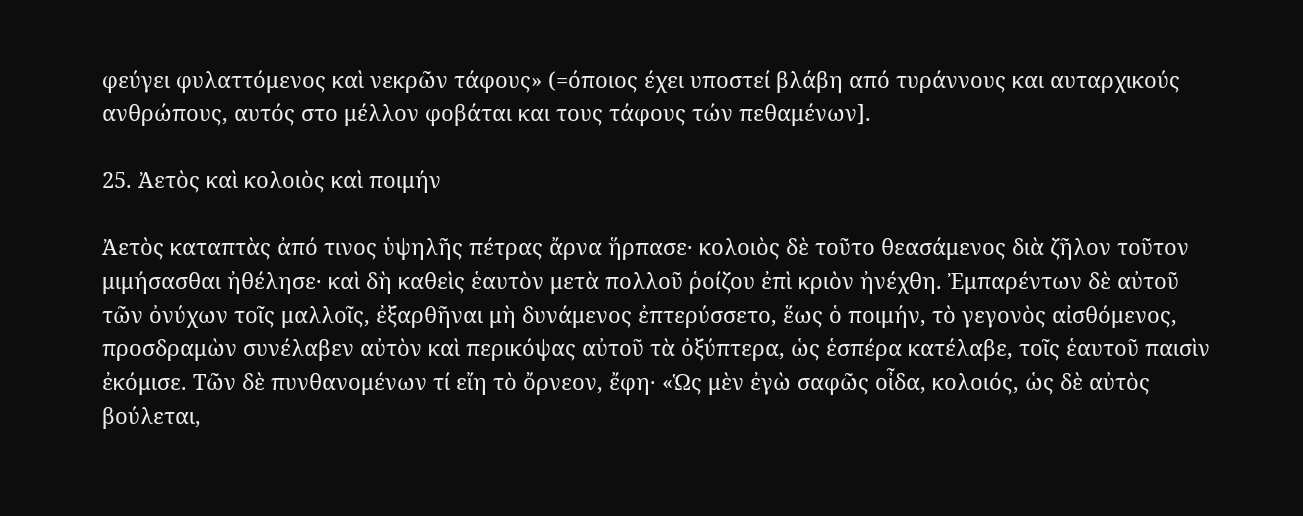φεύγει φυλαττόμενος καὶ νεκρῶν τάφους» (=όποιος έχει υποστεί βλάβη από τυράννους και αυταρχικούς ανθρώπους, αυτός στο μέλλον φοβάται και τους τάφους τών πεθαμένων].

25. Ἀετὸς καὶ κολοιὸς καὶ ποιμήν

Ἀετὸς καταπτὰς ἀπό τινος ὑψηλῆς πέτρας ἄρνα ἥρπασε· κολοιὸς δὲ τοῦτο θεασάμενος διὰ ζῆλον τοῦτον μιμήσασθαι ἠθέλησε· καὶ δὴ καθεὶς ἑαυτὸν μετὰ πολλοῦ ῥοίζου ἐπὶ κριὸν ἠνέχθη. Ἐμπαρέντων δὲ αὐτοῦ τῶν ὀνύχων τοῖς μαλλοῖς, ἐξαρθῆναι μὴ δυνάμενος ἐπτερύσσετο, ἕως ὁ ποιμήν, τὸ γεγονὸς αἰσθόμενος, προσδραμὼν συνέλαβεν αὐτὸν καὶ περικόψας αὐτοῦ τὰ ὀξύπτερα, ὡς ἑσπέρα κατέλαβε, τοῖς ἑαυτοῦ παισὶν ἐκόμισε. Τῶν δὲ πυνθανομένων τί εἴη τὸ ὄρνεον, ἔφη· «Ὡς μὲν ἐγὼ σαφῶς οἶδα, κολοιός, ὡς δὲ αὐτὸς βούλεται,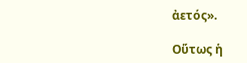ἀετός».

Οὕτως ἡ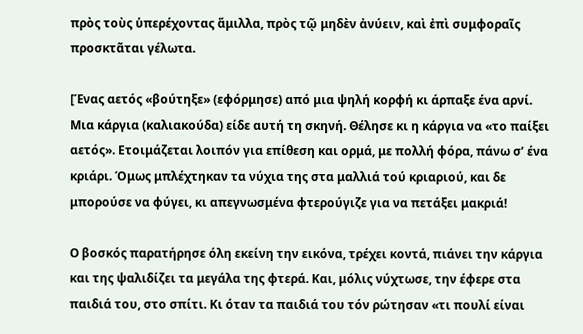πρὸς τοὺς ὑπερέχοντας ἅμιλλα, πρὸς τῷ μηδὲν ἀνύειν, καὶ ἐπὶ συμφοραῖς προσκτᾶται γέλωτα.

[Ένας αετός «βούτηξε» (εφόρμησε) από μια ψηλή κορφή κι άρπαξε ένα αρνί. Μια κάργια (καλιακούδα) είδε αυτή τη σκηνή. Θέλησε κι η κάργια να «το παίξει αετός». Ετοιμάζεται λοιπόν για επίθεση και ορμά, με πολλή φόρα, πάνω σ’ ένα κριάρι. Όμως μπλέχτηκαν τα νύχια της στα μαλλιά τού κριαριού, και δε μπορούσε να φύγει, κι απεγνωσμένα φτερούγιζε για να πετάξει μακριά!

Ο βοσκός παρατήρησε όλη εκείνη την εικόνα, τρέχει κοντά, πιάνει την κάργια και της ψαλιδίζει τα μεγάλα της φτερά. Και, μόλις νύχτωσε, την έφερε στα παιδιά του, στο σπίτι. Κι όταν τα παιδιά του τόν ρώτησαν «τι πουλί είναι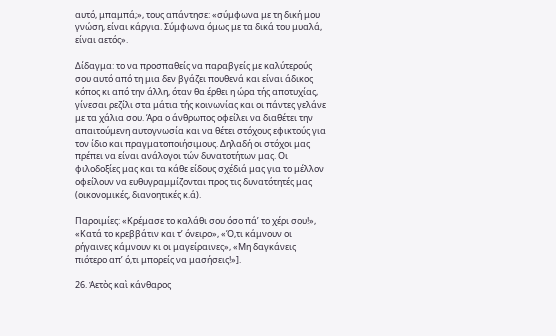αυτό, μπαμπά;», τους απάντησε: «σύμφωνα με τη δική μου γνώση, είναι κάργια. Σύμφωνα όμως με τα δικά του μυαλά, είναι αετός».

Δίδαγμα: το να προσπαθείς να παραβγείς με καλύτερούς σου αυτό από τη μια δεν βγάζει πουθενά και είναι άδικος κόπος κι από την άλλη, όταν θα έρθει η ώρα τής αποτυχίας, γίνεσαι ρεζίλι στα μάτια τής κοινωνίας και οι πάντες γελάνε με τα χάλια σου. Άρα ο άνθρωπος οφείλει να διαθέτει την απαιτούμενη αυτογνωσία και να θέτει στόχους εφικτούς για τον ίδιο και πραγματοποιήσιμους. Δηλαδή οι στόχοι μας πρέπει να είναι ανάλογοι τών δυνατοτήτων μας. Οι φιλοδοξίες μας και τα κάθε είδους σχέδιά μας για το μέλλον οφείλουν να ευθυγραμμίζονται προς τις δυνατότητές μας (οικονομικές, διανοητικές κ.ά).

Παροιμίες: «Κρέμασε το καλάθι σου όσο πά’ το χέρι σου!», «Κατά το κρεββάτιν και τ’ όνειρο», «Ό,τι κάμνουν οι ρήγαινες κάμνουν κι οι μαγείραινες», «Μη δαγκάνεις πιότερο απ’ ό,τι μπορείς να μασήσεις!»].

26. Ἀετὸς καὶ κάνθαρος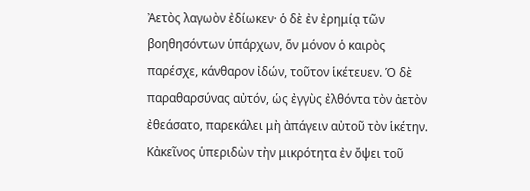Ἀετὸς λαγωὸν ἐδίωκεν· ὁ δὲ ἐν ἐρημίᾳ τῶν βοηθησόντων ὑπάρχων, ὅν μόνον ὁ καιρὸς παρέσχε, κάνθαρον ἰδών, τοῦτον ἱκέτευεν. Ὁ δὲ παραθαρσύνας αὐτόν, ὡς ἐγγὺς ἐλθόντα τὸν ἀετὸν ἐθεάσατο, παρεκάλει μὴ ἀπάγειν αὐτοῦ τὸν ἱκέτην. Κἀκεῖνος ὑπεριδὼν τὴν μικρότητα ἐν ὄψει τοῦ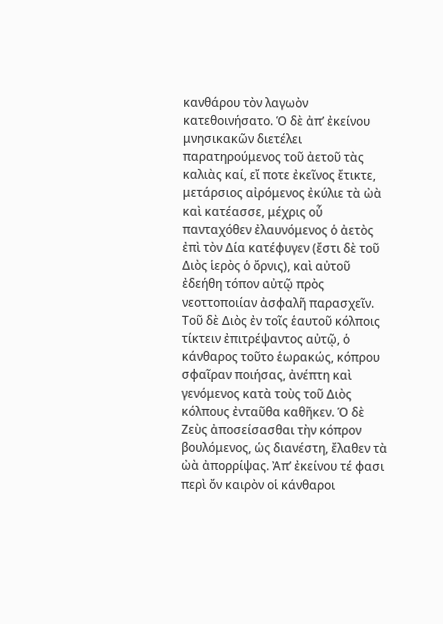κανθάρου τὸν λαγωὸν κατεθοινήσατο. Ὁ δὲ ἀπ’ ἐκείνου μνησικακῶν διετέλει παρατηρούμενος τοῦ ἀετοῦ τὰς καλιὰς καί, εἴ ποτε ἐκεῖνος ἔτικτε, μετάρσιος αἰρόμενος ἐκύλιε τὰ ὠὰ καὶ κατέασσε, μέχρις οὗ πανταχόθεν ἐλαυνόμενος ὁ ἀετὸς ἐπὶ τὸν Δία κατέφυγεν (ἔστι δὲ τοῦ Διὸς ἱερὸς ὁ ὄρνις), καὶ αὐτοῦ ἐδεήθη τόπον αὐτῷ πρὸς νεοττοποιίαν ἀσφαλῆ παρασχεῖν. Τοῦ δὲ Διὸς ἐν τοῖς ἑαυτοῦ κόλποις τίκτειν ἐπιτρέψαντος αὐτῷ, ὁ κάνθαρος τοῦτο ἑωρακώς, κόπρου σφαῖραν ποιήσας, ἀνέπτη καὶ γενόμενος κατὰ τοὺς τοῦ Διὸς κόλπους ἐνταῦθα καθῆκεν. Ὁ δὲ Ζεὺς ἀποσείσασθαι τὴν κόπρον βουλόμενος, ὡς διανέστη, ἔλαθεν τὰ ὠὰ ἀπορρίψας. Ἀπ’ ἐκείνου τέ φασι περὶ ὄν καιρὸν οἱ κάνθαροι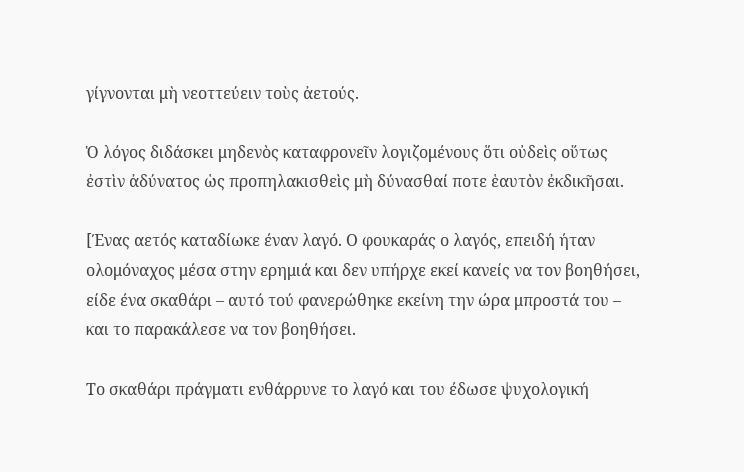γίγνονται μὴ νεοττεύειν τοὺς ἀετούς.

Ὁ λόγος διδάσκει μηδενὸς καταφρονεῖν λογιζομένους ὅτι οὐδεὶς οὕτως ἐστὶν ἀδύνατος ὡς προπηλακισθεὶς μὴ δύνασθαί ποτε ἑαυτὸν ἐκδικῆσαι.

[Ένας αετός καταδίωκε έναν λαγό. Ο φουκαράς ο λαγός, επειδή ήταν ολομόναχος μέσα στην ερημιά και δεν υπήρχε εκεί κανείς να τον βοηθήσει, είδε ένα σκαθάρι – αυτό τού φανερώθηκε εκείνη την ώρα μπροστά του – και το παρακάλεσε να τον βοηθήσει.

Το σκαθάρι πράγματι ενθάρρυνε το λαγό και του έδωσε ψυχολογική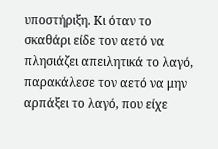υποστήριξη. Κι όταν το σκαθάρι είδε τον αετό να πλησιάζει απειλητικά το λαγό, παρακάλεσε τον αετό να μην αρπάξει το λαγό, που είχε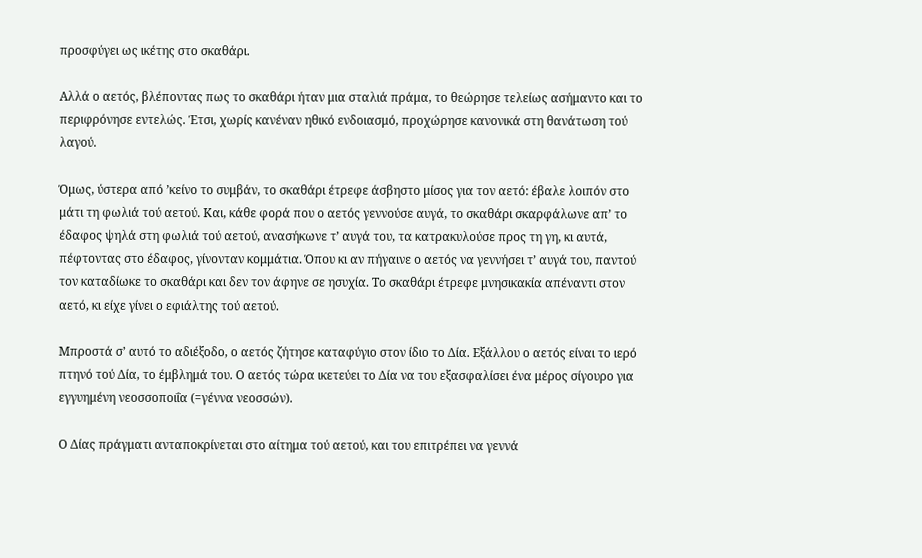προσφύγει ως ικέτης στο σκαθάρι.

Αλλά ο αετός, βλέποντας πως το σκαθάρι ήταν μια σταλιά πράμα, το θεώρησε τελείως ασήμαντο και το περιφρόνησε εντελώς. Έτσι, χωρίς κανέναν ηθικό ενδοιασμό, προχώρησε κανονικά στη θανάτωση τού λαγού.

Όμως, ύστερα από ’κείνο το συμβάν, το σκαθάρι έτρεφε άσβηστο μίσος για τον αετό: έβαλε λοιπόν στο μάτι τη φωλιά τού αετού. Και, κάθε φορά που ο αετός γεννούσε αυγά, το σκαθάρι σκαρφάλωνε απ’ το έδαφος ψηλά στη φωλιά τού αετού, ανασήκωνε τ’ αυγά του, τα κατρακυλούσε προς τη γη, κι αυτά, πέφτοντας στο έδαφος, γίνονταν κομμάτια. Όπου κι αν πήγαινε ο αετός να γεννήσει τ’ αυγά του, παντού τον καταδίωκε το σκαθάρι και δεν τον άφηνε σε ησυχία. Το σκαθάρι έτρεφε μνησικακία απέναντι στον αετό, κι είχε γίνει ο εφιάλτης τού αετού.

Μπροστά σ’ αυτό το αδιέξοδο, ο αετός ζήτησε καταφύγιο στον ίδιο το Δία. Εξάλλου ο αετός είναι το ιερό πτηνό τού Δία, το έμβλημά του. Ο αετός τώρα ικετεύει το Δία να του εξασφαλίσει ένα μέρος σίγουρο για εγγυημένη νεοσσοποιΐα (=γέννα νεοσσών).

Ο Δίας πράγματι ανταποκρίνεται στο αίτημα τού αετού, και του επιτρέπει να γεννά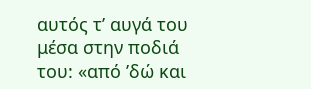αυτός τ’ αυγά του μέσα στην ποδιά του: «από ’δώ και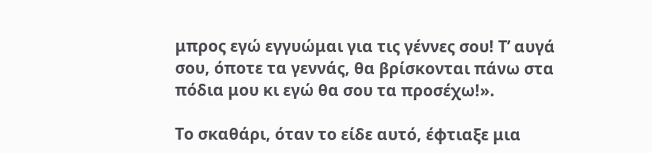μπρος εγώ εγγυώμαι για τις γέννες σου! Τ’ αυγά σου, όποτε τα γεννάς, θα βρίσκονται πάνω στα πόδια μου κι εγώ θα σου τα προσέχω!».

Το σκαθάρι, όταν το είδε αυτό, έφτιαξε μια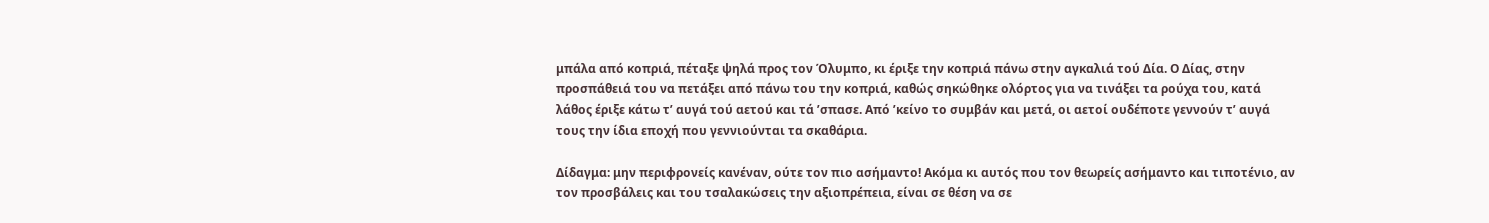μπάλα από κοπριά, πέταξε ψηλά προς τον Όλυμπο, κι έριξε την κοπριά πάνω στην αγκαλιά τού Δία. Ο Δίας, στην προσπάθειά του να πετάξει από πάνω του την κοπριά, καθώς σηκώθηκε ολόρτος για να τινάξει τα ρούχα του, κατά λάθος έριξε κάτω τ’ αυγά τού αετού και τά ’σπασε. Από ’κείνο το συμβάν και μετά, οι αετοί ουδέποτε γεννούν τ’ αυγά τους την ίδια εποχή που γεννιούνται τα σκαθάρια.

Δίδαγμα: μην περιφρονείς κανέναν, ούτε τον πιο ασήμαντο! Ακόμα κι αυτός που τον θεωρείς ασήμαντο και τιποτένιο, αν τον προσβάλεις και του τσαλακώσεις την αξιοπρέπεια, είναι σε θέση να σε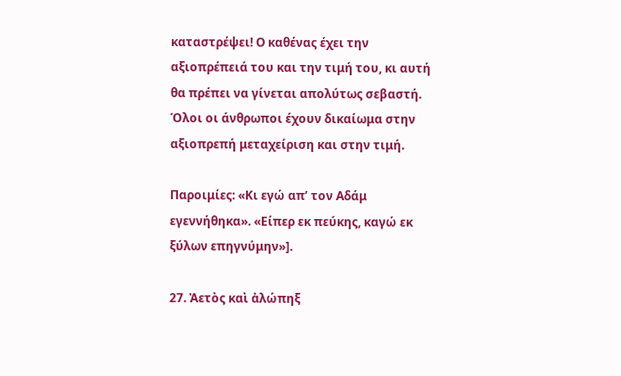καταστρέψει! Ο καθένας έχει την αξιοπρέπειά του και την τιμή του, κι αυτή θα πρέπει να γίνεται απολύτως σεβαστή. Όλοι οι άνθρωποι έχουν δικαίωμα στην αξιοπρεπή μεταχείριση και στην τιμή.

Παροιμίες: «Κι εγώ απ’ τον Αδάμ εγεννήθηκα». «Είπερ εκ πεύκης, καγώ εκ ξύλων επηγνύμην»].

27. Ἀετὸς καὶ ἀλώπηξ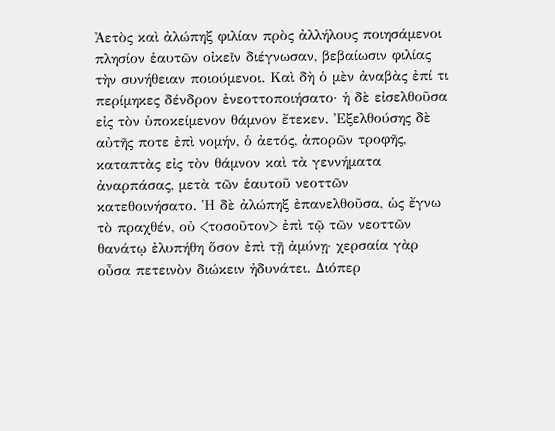Ἀετὸς καὶ ἀλώπηξ φιλίαν πρὸς ἀλλήλους ποιησάμενοι πλησίον ἑαυτῶν οἰκεῖν διέγνωσαν, βεβαίωσιν φιλίας τὴν συνήθειαν ποιούμενοι. Καὶ δὴ ὁ μὲν ἀναβὰς ἐπί τι περίμηκες δένδρον ἐνεοττοποιήσατο· ἡ δὲ εἰσελθοῦσα εἰς τὸν ὑποκείμενον θάμνον ἔτεκεν. Ἐξελθούσης δὲ αὐτῆς ποτε ἐπὶ νομήν, ὁ ἀετός, ἀπορῶν τροφῆς, καταπτὰς εἰς τὸν θάμνον καὶ τὰ γεννήματα ἀναρπάσας, μετὰ τῶν ἑαυτοῦ νεοττῶν κατεθοινήσατο. Ἡ δὲ ἀλώπηξ ἐπανελθοῦσα, ὡς ἔγνω τὸ πραχθέν, οὐ <τοσοῦτον> ἐπὶ τῷ τῶν νεοττῶν θανάτῳ ἐλυπήθη ὅσον ἐπὶ τῇ ἀμύνῃ· χερσαία γὰρ οὖσα πετεινὸν διώκειν ἠδυνάτει. Διόπερ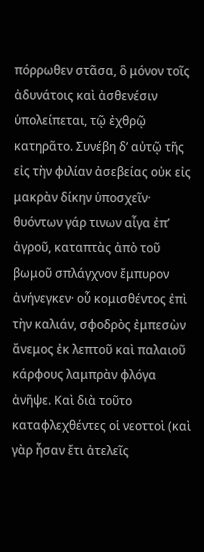πόρρωθεν στᾶσα, ὃ μόνον τοῖς ἀδυνάτοις καὶ ἀσθενέσιν ὑπολείπεται, τῷ ἐχθρῷ κατηρᾶτο. Συνέβη δ’ αὐτῷ τῆς εἰς τὴν φιλίαν ἀσεβείας οὐκ εἰς μακρὰν δίκην ὑποσχεῖν· θυόντων γάρ τινων αἶγα ἐπ’ ἀγροῦ, καταπτὰς ἀπὸ τοῦ βωμοῦ σπλάγχνον ἔμπυρον ἀνήνεγκεν· οὗ κομισθέντος ἐπὶ τὴν καλιάν, σφοδρὸς ἐμπεσὼν ἄνεμος ἐκ λεπτοῦ καὶ παλαιοῦ κάρφους λαμπρὰν φλόγα ἀνῆψε. Καὶ διὰ τοῦτο καταφλεχθέντες οἱ νεοττοὶ (καὶ γὰρ ἦσαν ἔτι ἀτελεῖς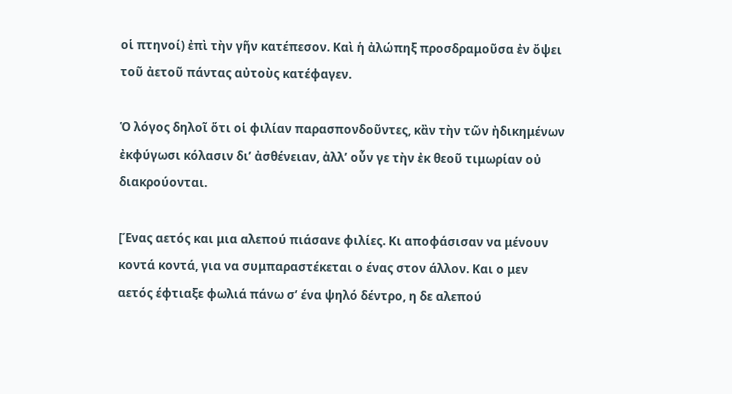οἱ πτηνοί) ἐπὶ τὴν γῆν κατέπεσον. Καὶ ἡ ἀλώπηξ προσδραμοῦσα ἐν ὄψει τοῦ ἀετοῦ πάντας αὐτοὺς κατέφαγεν.

Ὁ λόγος δηλοῖ ὅτι οἱ φιλίαν παρασπονδοῦντες, κἂν τὴν τῶν ἠδικημένων ἐκφύγωσι κόλασιν δι’ ἀσθένειαν, ἀλλ’ οὖν γε τὴν ἐκ θεοῦ τιμωρίαν οὐ διακρούονται.

[Ένας αετός και μια αλεπού πιάσανε φιλίες. Κι αποφάσισαν να μένουν κοντά κοντά, για να συμπαραστέκεται ο ένας στον άλλον. Και ο μεν αετός έφτιαξε φωλιά πάνω σ’ ένα ψηλό δέντρο, η δε αλεπού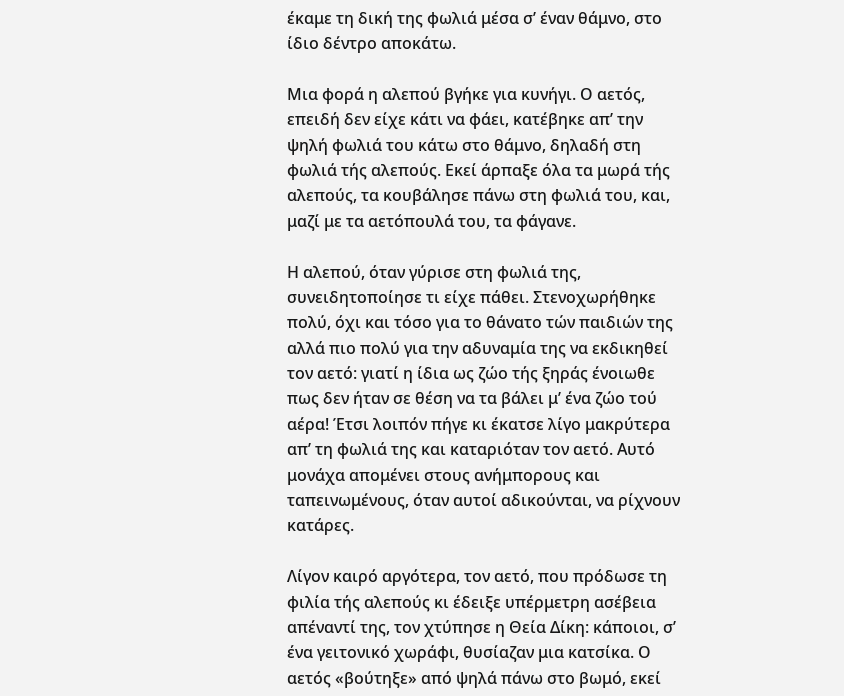έκαμε τη δική της φωλιά μέσα σ’ έναν θάμνο, στο ίδιο δέντρο αποκάτω.

Μια φορά η αλεπού βγήκε για κυνήγι. Ο αετός, επειδή δεν είχε κάτι να φάει, κατέβηκε απ’ την ψηλή φωλιά του κάτω στο θάμνο, δηλαδή στη φωλιά τής αλεπούς. Εκεί άρπαξε όλα τα μωρά τής αλεπούς, τα κουβάλησε πάνω στη φωλιά του, και, μαζί με τα αετόπουλά του, τα φάγανε.

Η αλεπού, όταν γύρισε στη φωλιά της, συνειδητοποίησε τι είχε πάθει. Στενοχωρήθηκε πολύ, όχι και τόσο για το θάνατο τών παιδιών της αλλά πιο πολύ για την αδυναμία της να εκδικηθεί τον αετό: γιατί η ίδια ως ζώο τής ξηράς ένοιωθε πως δεν ήταν σε θέση να τα βάλει μ’ ένα ζώο τού αέρα! Έτσι λοιπόν πήγε κι έκατσε λίγο μακρύτερα απ’ τη φωλιά της και καταριόταν τον αετό. Αυτό μονάχα απομένει στους ανήμπορους και ταπεινωμένους, όταν αυτοί αδικούνται, να ρίχνουν κατάρες.

Λίγον καιρό αργότερα, τον αετό, που πρόδωσε τη φιλία τής αλεπούς κι έδειξε υπέρμετρη ασέβεια απέναντί της, τον χτύπησε η Θεία Δίκη: κάποιοι, σ’ ένα γειτονικό χωράφι, θυσίαζαν μια κατσίκα. Ο αετός «βούτηξε» από ψηλά πάνω στο βωμό, εκεί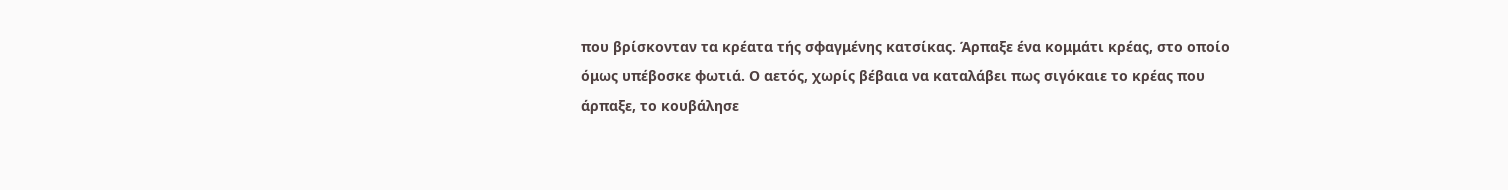που βρίσκονταν τα κρέατα τής σφαγμένης κατσίκας. Άρπαξε ένα κομμάτι κρέας, στο οποίο όμως υπέβοσκε φωτιά. Ο αετός, χωρίς βέβαια να καταλάβει πως σιγόκαιε το κρέας που άρπαξε, το κουβάλησε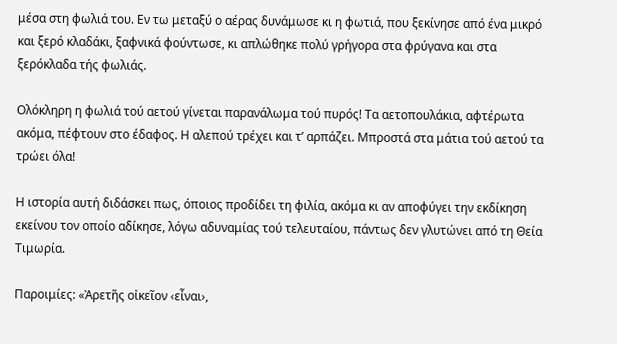μέσα στη φωλιά του. Εν τω μεταξύ ο αέρας δυνάμωσε κι η φωτιά, που ξεκίνησε από ένα μικρό και ξερό κλαδάκι, ξαφνικά φούντωσε, κι απλώθηκε πολύ γρήγορα στα φρύγανα και στα ξερόκλαδα τής φωλιάς.

Ολόκληρη η φωλιά τού αετού γίνεται παρανάλωμα τού πυρός! Τα αετοπουλάκια, αφτέρωτα ακόμα, πέφτουν στο έδαφος. Η αλεπού τρέχει και τ’ αρπάζει. Μπροστά στα μάτια τού αετού τα τρώει όλα!

Η ιστορία αυτή διδάσκει πως, όποιος προδίδει τη φιλία, ακόμα κι αν αποφύγει την εκδίκηση εκείνου τον οποίο αδίκησε, λόγω αδυναμίας τού τελευταίου, πάντως δεν γλυτώνει από τη Θεία Τιμωρία.

Παροιμίες: «Ἀρετῆς οἰκεῖον ‹εἶναι›,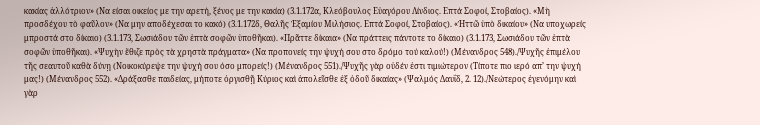κακίας ἀλλότριον» (Να είσαι οικείος με την αρετή, ξένος με την κακία) (3.1.172α, Κλεόβουλος Εὐαγόρου Λίνδιος. Επτά Σοφοί, Στοβαίος). «Μὴ προσδέχου τὸ φαῦλον» (Να μην αποδέχεσαι το κακό) (3.1.172δ, Θαλῆς Ἐξαμίου Μιλήσιος. Επτά Σοφοί, Στοβαίος). «Ἡττῶ ὑπὸ δικαίου» (Να υποχωρείς μπροστά στο δίκαιο) (3.1.173, Σωσιάδου τῶν ἑπτὰ σοφῶν ὑποθῆκαι). «Πρᾶττε δίκαια» (Να πράττεις πάντοτε το δίκαιο) (3.1.173, Σωσιάδου τῶν ἑπτὰ σοφῶν ὑποθῆκαι). «Ψυχὴν ἔθιζε πρὸς τὰ χρηστὰ πράγματα» (Να προπονείς την ψυχή σου στο δρόμο τού καλού!) (Μένανδρος 548)./Ψυχῆς ἐπιμέλου τῆς σεαυτοῦ καθὰ δύνῃ (Νοικοκύρεψε την ψυχή σου όσο μπορείς!) (Μένανδρος 551)./Ψυχῆς γὰρ οὐδέν ἐστι τιμιώτερον (Τίποτε πιο ιερό απ’ την ψυχή μας!) (Μένανδρος 552). «Δράξασθε παιδείας, μήποτε ὀργισθῇ Κύριος καὶ ἀπολεῖσθε ἐξ ὁδοῦ δικαίας» (Ψαλμός Δαυΐδ, 2. 12)./Νεώτερος ἐγενόμην καὶ γὰρ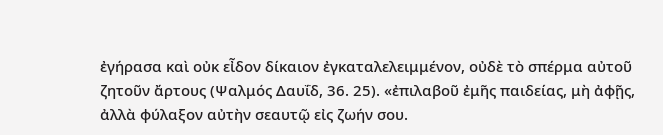ἐγήρασα καὶ οὐκ εἶδον δίκαιον ἐγκαταλελειμμένον, οὐδὲ τὸ σπέρμα αὐτοῦ ζητοῦν ἄρτους (Ψαλμός Δαυΐδ, 36. 25). «ἐπιλαβοῦ ἐμῆς παιδείας, μὴ ἀφῇς, ἀλλὰ φύλαξον αὐτὴν σεαυτῷ εἰς ζωήν σου.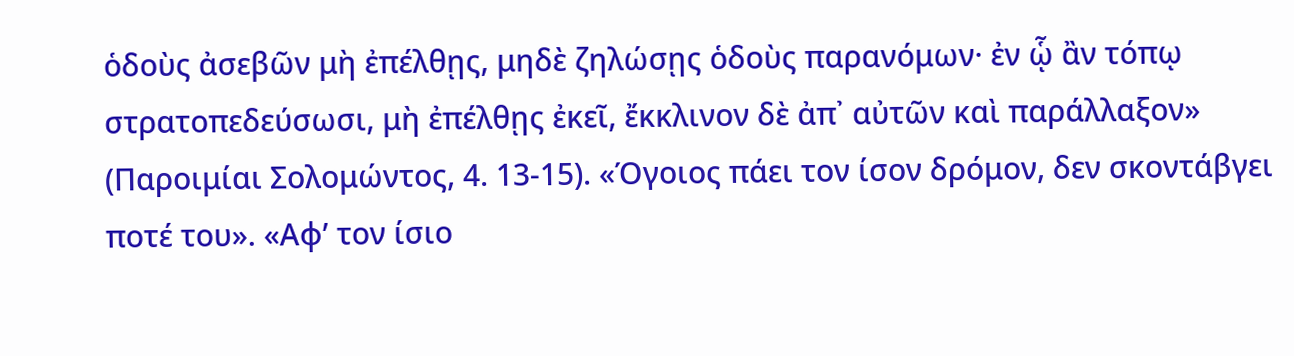ὁδοὺς ἀσεβῶν μὴ ἐπέλθῃς, μηδὲ ζηλώσῃς ὁδοὺς παρανόμων· ἐν ᾧ ἂν τόπῳ στρατοπεδεύσωσι, μὴ ἐπέλθῃς ἐκεῖ, ἔκκλινον δὲ ἀπ᾿ αὐτῶν καὶ παράλλαξον» (Παροιμίαι Σολομώντος, 4. 13-15). «Όγοιος πάει τον ίσον δρόμον, δεν σκοντάβγει ποτέ του». «Αφ’ τον ίσιο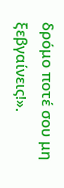δρόμο ποτέ σου μη ξεβγαίνεις!».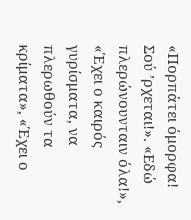«Πορπάτει όμορφα! Σού ’ρχεται!». «Εδώ πλερώνουνταιν όλα!», «Έχει ο καιρός γυρίσματα, να πλερωθούν τα κρίματα», «Έχει ο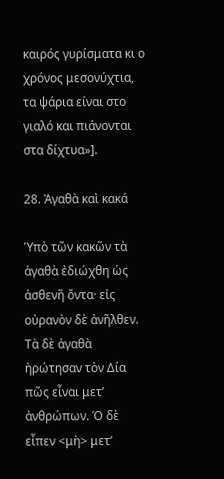καιρός γυρίσματα κι ο χρόνος μεσονύχτια, τα ψάρια είναι στο γιαλό και πιάνονται στα δίχτυα»].

28. Ἀγαθὰ καὶ κακά

Ὑπὸ τῶν κακῶν τὰ ἀγαθὰ ἐδιώχθη ὡς ἀσθενῆ ὄντα· εἰς οὐρανὸν δὲ ἀνῆλθεν. Τὰ δὲ ἀγαθὰ ἠρώτησαν τὸν Δία πῶς εἶναι μετ’ ἀνθρώπων. Ὁ δὲ εἶπεν <μὴ> μετ’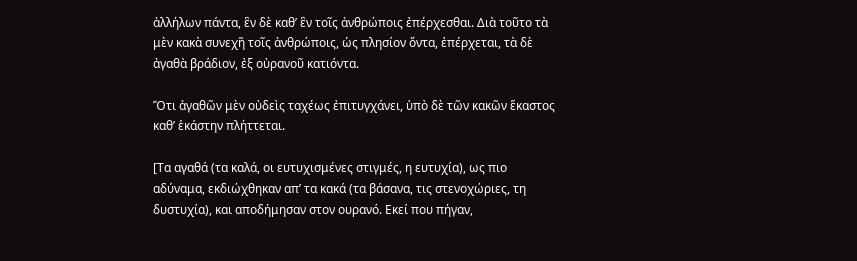ἀλλήλων πάντα, ἓν δὲ καθ’ ἓν τοῖς ἀνθρώποις ἐπέρχεσθαι. Διὰ τοῦτο τὰ μὲν κακὰ συνεχῆ τοῖς ἀνθρώποις, ὡς πλησίον ὄντα, ἐπέρχεται, τὰ δὲ ἀγαθὰ βράδιον, ἐξ οὐρανοῦ κατιόντα.

Ὅτι ἀγαθῶν μὲν οὐδεὶς ταχέως ἐπιτυγχάνει, ὑπὸ δὲ τῶν κακῶν ἕκαστος καθ’ ἑκάστην πλήττεται.

[Τα αγαθά (τα καλά, οι ευτυχισμένες στιγμές, η ευτυχία), ως πιο αδύναμα, εκδιώχθηκαν απ’ τα κακά (τα βάσανα, τις στενοχώριες, τη δυστυχία), και αποδήμησαν στον ουρανό. Εκεί που πήγαν,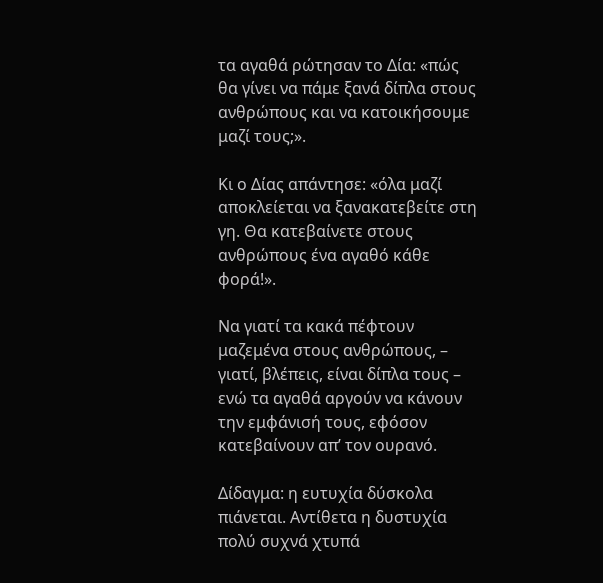τα αγαθά ρώτησαν το Δία: «πώς θα γίνει να πάμε ξανά δίπλα στους ανθρώπους και να κατοικήσουμε μαζί τους;».

Κι ο Δίας απάντησε: «όλα μαζί αποκλείεται να ξανακατεβείτε στη γη. Θα κατεβαίνετε στους ανθρώπους ένα αγαθό κάθε φορά!».

Να γιατί τα κακά πέφτουν μαζεμένα στους ανθρώπους, – γιατί, βλέπεις, είναι δίπλα τους – ενώ τα αγαθά αργούν να κάνουν την εμφάνισή τους, εφόσον κατεβαίνουν απ’ τον ουρανό.

Δίδαγμα: η ευτυχία δύσκολα πιάνεται. Αντίθετα η δυστυχία πολύ συχνά χτυπά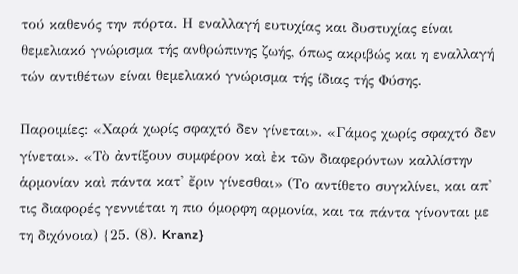τού καθενός την πόρτα. Η εναλλαγή ευτυχίας και δυστυχίας είναι θεμελιακό γνώρισμα τής ανθρώπινης ζωής, όπως ακριβώς και η εναλλαγή τών αντιθέτων είναι θεμελιακό γνώρισμα τής ίδιας τής Φύσης.

Παροιμίες: «Χαρά χωρίς σφαχτό δεν γίνεται». «Γάμος χωρίς σφαχτό δεν γίνεται». «Τὸ ἀντίξουν συμφέρον καὶ ἐκ τῶν διαφερόντων καλλίστην ἁρμονίαν καὶ πάντα κατ' ἔριν γίνεσθαι» (Το αντίθετο συγκλίνει, και απ' τις διαφορές γεννιέται η πιο όμορφη αρμονία, και τα πάντα γίνονται με τη διχόνοια) {25. (8). Kranz}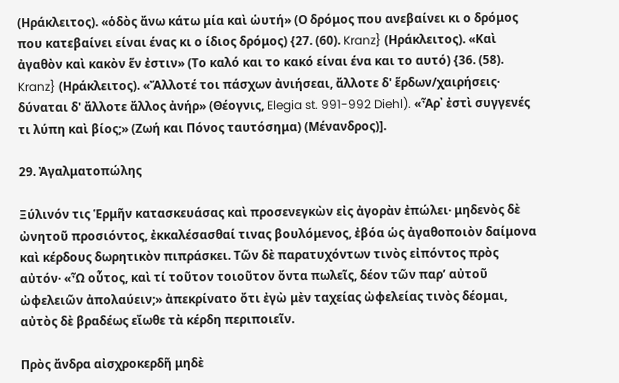(Ηράκλειτος). «ὁδὸς ἄνω κάτω μία καὶ ὡυτή» (Ο δρόμος που ανεβαίνει κι ο δρόμος που κατεβαίνει είναι ένας κι ο ίδιος δρόμος) {27. (60). Kranz} (Ηράκλειτος). «Καὶ ἀγαθὸν καὶ κακὸν ἕν ἐστιν» (Το καλό και το κακό είναι ένα και το αυτό) {36. (58). Kranz} (Ηράκλειτος). «Ἄλλοτέ τοι πάσχων ἀνιήσεαι, ἄλλοτε δ' ἕρδων/χαιρήσεις· δύναται δ' ἄλλοτε ἄλλος ἀνήρ» (Θέογνις, Elegia st. 991-992 Diehl). «Ἆρ᾽ ἐστὶ συγγενές τι λύπη καὶ βίος;» (Ζωή και Πόνος ταυτόσημα) (Μένανδρος)].

29. Ἀγαλματοπώλης

Ξύλινόν τις Ἑρμῆν κατασκευάσας καὶ προσενεγκὼν εἰς ἀγορὰν ἐπώλει· μηδενὸς δὲ ὠνητοῦ προσιόντος, ἐκκαλέσασθαί τινας βουλόμενος, ἐβόα ὡς ἀγαθοποιὸν δαίμονα καὶ κέρδους δωρητικὸν πιπράσκει. Τῶν δὲ παρατυχόντων τινὸς εἰπόντος πρὸς αὐτόν· «Ὦ οὗτος, καὶ τί τοῦτον τοιοῦτον ὄντα πωλεῖς, δέον τῶν παρ’ αὐτοῦ ὠφελειῶν ἀπολαύειν;» ἀπεκρίνατο ὄτι ἐγὼ μὲν ταχείας ὠφελείας τινὸς δέομαι, αὐτὸς δὲ βραδέως εἴωθε τὰ κέρδη περιποιεῖν.

Πρὸς ἄνδρα αἰσχροκερδῆ μηδὲ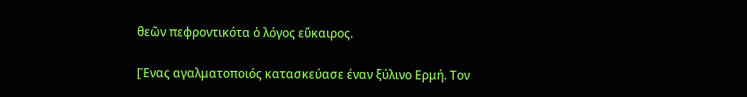θεῶν πεφροντικότα ὁ λόγος εὔκαιρος.

[Ένας αγαλματοποιός κατασκεύασε έναν ξύλινο Ερμή. Τον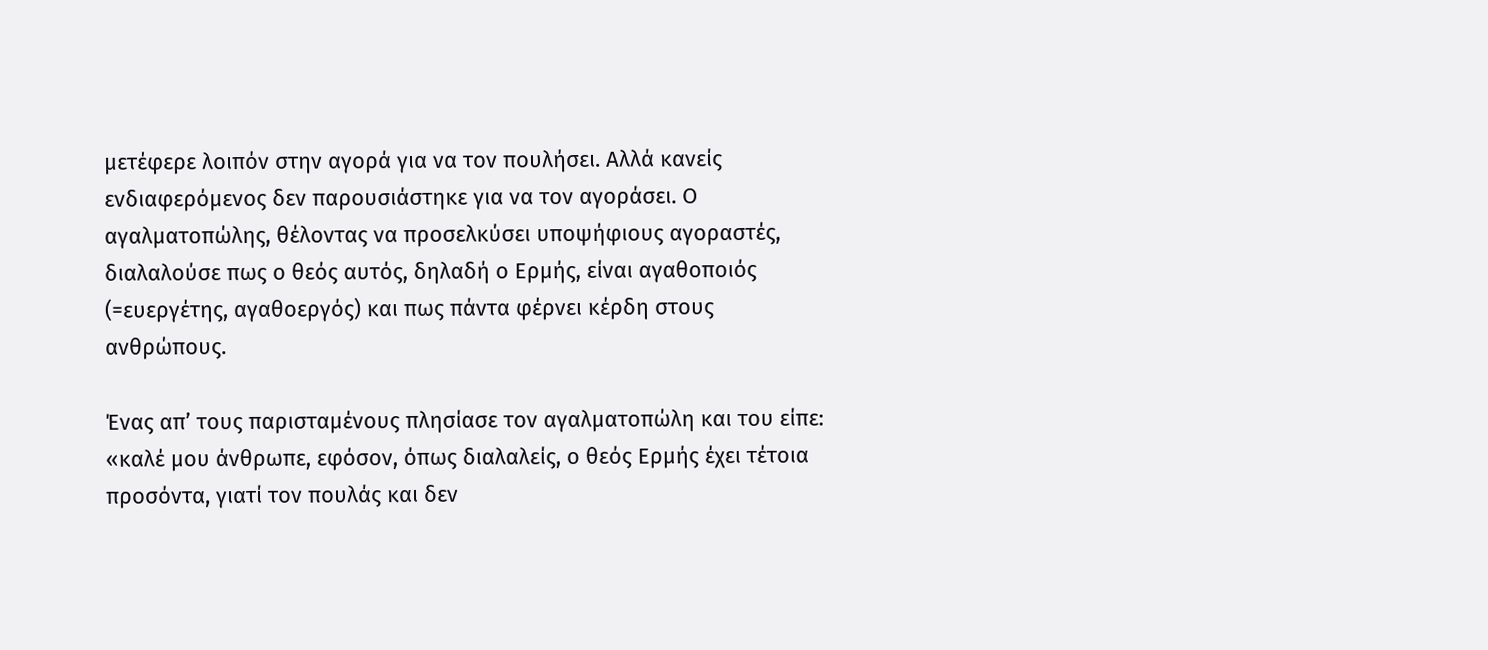μετέφερε λοιπόν στην αγορά για να τον πουλήσει. Αλλά κανείς ενδιαφερόμενος δεν παρουσιάστηκε για να τον αγοράσει. Ο αγαλματοπώλης, θέλοντας να προσελκύσει υποψήφιους αγοραστές, διαλαλούσε πως ο θεός αυτός, δηλαδή ο Ερμής, είναι αγαθοποιός (=ευεργέτης, αγαθοεργός) και πως πάντα φέρνει κέρδη στους ανθρώπους.

Ένας απ’ τους παρισταμένους πλησίασε τον αγαλματοπώλη και του είπε: «καλέ μου άνθρωπε, εφόσον, όπως διαλαλείς, ο θεός Ερμής έχει τέτοια προσόντα, γιατί τον πουλάς και δεν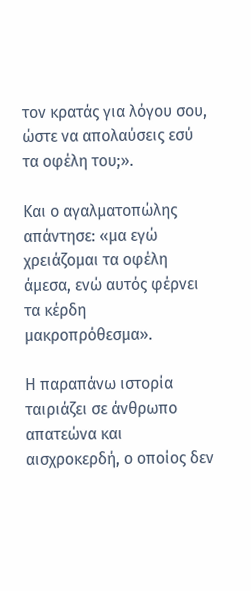τον κρατάς για λόγου σου, ώστε να απολαύσεις εσύ τα οφέλη του;».

Και ο αγαλματοπώλης απάντησε: «μα εγώ χρειάζομαι τα οφέλη άμεσα, ενώ αυτός φέρνει τα κέρδη μακροπρόθεσμα».

Η παραπάνω ιστορία ταιριάζει σε άνθρωπο απατεώνα και αισχροκερδή, ο οποίος δεν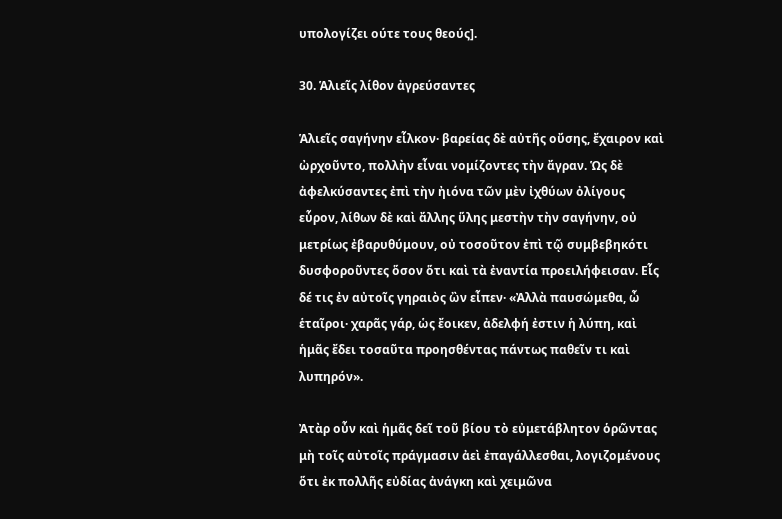υπολογίζει ούτε τους θεούς].

30. Ἁλιεῖς λίθον ἀγρεύσαντες

Ἁλιεῖς σαγήνην εἷλκον· βαρείας δὲ αὐτῆς οὔσης, ἔχαιρον καὶ ὠρχοῦντο, πολλὴν εἶναι νομίζοντες τὴν ἄγραν. Ὡς δὲ ἀφελκύσαντες ἐπὶ τὴν ἠιόνα τῶν μὲν ἰχθύων ὀλίγους εὗρον, λίθων δὲ καὶ ἄλλης ὕλης μεστὴν τὴν σαγήνην, οὐ μετρίως ἐβαρυθύμουν, οὐ τοσοῦτον ἐπὶ τῷ συμβεβηκότι δυσφοροῦντες ὅσον ὅτι καὶ τὰ ἐναντία προειλήφεισαν. Εἷς δέ τις ἐν αὐτοῖς γηραιὸς ὢν εἶπεν· «Ἀλλὰ παυσώμεθα, ὦ ἑταῖροι· χαρᾶς γάρ, ὡς ἔοικεν, ἀδελφή ἐστιν ἡ λύπη, καὶ ἡμᾶς ἔδει τοσαῦτα προησθέντας πάντως παθεῖν τι καὶ λυπηρόν».

Ἀτὰρ οὖν καὶ ἡμᾶς δεῖ τοῦ βίου τὸ εὐμετάβλητον ὁρῶντας μὴ τοῖς αὐτοῖς πράγμασιν ἀεὶ ἐπαγάλλεσθαι, λογιζομένους ὅτι ἐκ πολλῆς εὐδίας ἀνάγκη καὶ χειμῶνα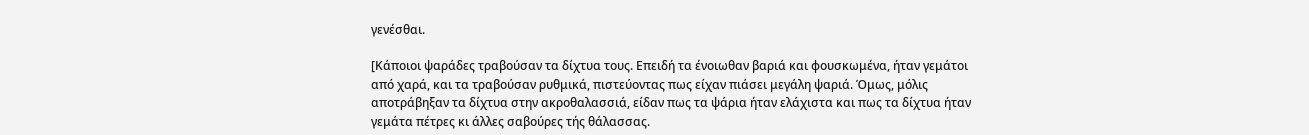γενέσθαι.

[Κάποιοι ψαράδες τραβούσαν τα δίχτυα τους. Επειδή τα ένοιωθαν βαριά και φουσκωμένα, ήταν γεμάτοι από χαρά, και τα τραβούσαν ρυθμικά, πιστεύοντας πως είχαν πιάσει μεγάλη ψαριά. Όμως, μόλις αποτράβηξαν τα δίχτυα στην ακροθαλασσιά, είδαν πως τα ψάρια ήταν ελάχιστα και πως τα δίχτυα ήταν γεμάτα πέτρες κι άλλες σαβούρες τής θάλασσας.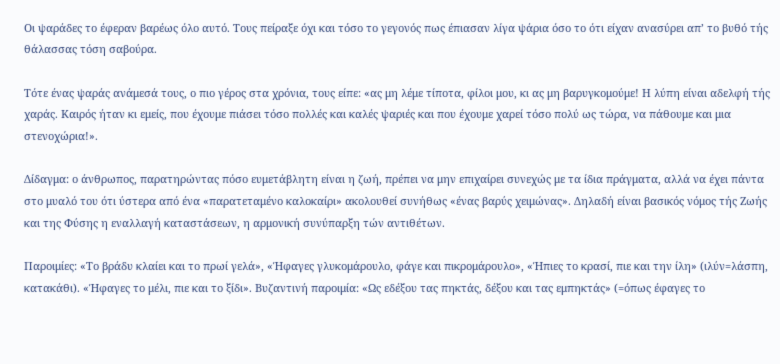Οι ψαράδες το έφεραν βαρέως όλο αυτό. Τους πείραξε όχι και τόσο το γεγονός πως έπιασαν λίγα ψάρια όσο το ότι είχαν ανασύρει απ’ το βυθό τής θάλασσας τόση σαβούρα.

Τότε ένας ψαράς ανάμεσά τους, ο πιο γέρος στα χρόνια, τους είπε: «ας μη λέμε τίποτα, φίλοι μου, κι ας μη βαρυγκομούμε! Η λύπη είναι αδελφή τής χαράς. Καιρός ήταν κι εμείς, που έχουμε πιάσει τόσο πολλές και καλές ψαριές και που έχουμε χαρεί τόσο πολύ ως τώρα, να πάθουμε και μια στενοχώρια!».

Δίδαγμα: ο άνθρωπος, παρατηρώντας πόσο ευμετάβλητη είναι η ζωή, πρέπει να μην επιχαίρει συνεχώς με τα ίδια πράγματα, αλλά να έχει πάντα στο μυαλό του ότι ύστερα από ένα «παρατεταμένο καλοκαίρι» ακολουθεί συνήθως «ένας βαρύς χειμώνας». Δηλαδή είναι βασικός νόμος τής Ζωής και της Φύσης η εναλλαγή καταστάσεων, η αρμονική συνύπαρξη τών αντιθέτων.

Παροιμίες: «Το βράδυ κλαίει και το πρωί γελά», «Ήφαγες γλυκομάρουλο, φάγε και πικρομάρουλο», «Ήπιες το κρασί, πιε και την ίλη» (ιλύν=λάσπη, κατακάθι). «Ήφαγες το μέλι, πιε και το ξίδι». Βυζαντινή παροιμία: «Ως εδέξου τας πηκτάς, δέξου και τας εμπηκτάς» (=όπως έφαγες το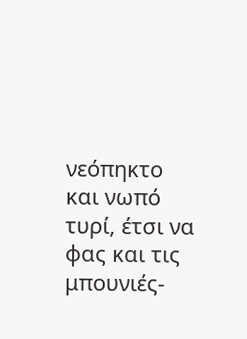νεόπηκτο και νωπό τυρί, έτσι να φας και τις μπουνιές-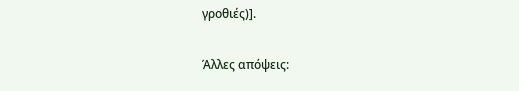γροθιές)].

Άλλες απόψεις: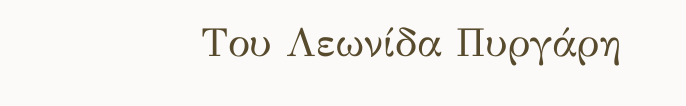Του Λεωνίδα Πυργάρη